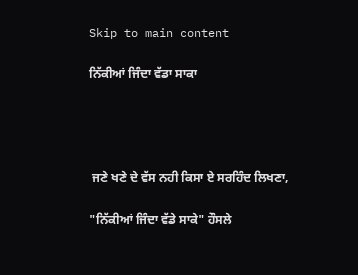Skip to main content

ਨਿੱਕੀਆਂ ਜਿੰਦਾ ਵੱਡਾ ਸਾਕਾ




 ਜਣੇ ਖਣੇ ਦੇ ਵੱਸ ਨਹੀ ਕਿਸਾ ਏ ਸਰਹਿੰਦ ਲਿਖਣਾ,

"ਨਿੱਕੀਆਂ ਜਿੰਦਾ ਵੱਡੇ ਸਾਕੇ" ਹੌਸਲੇ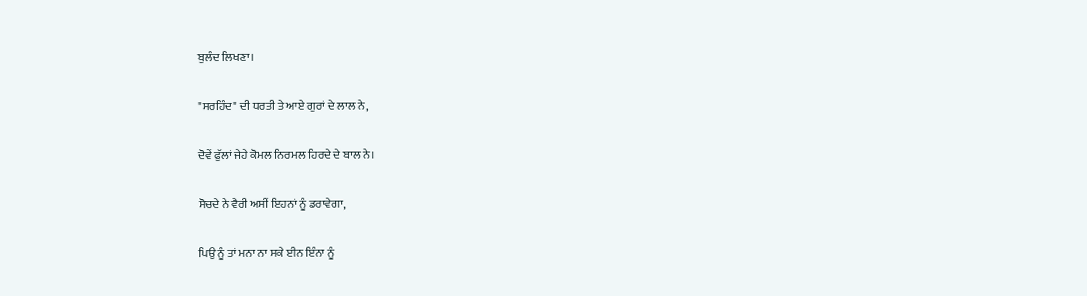ਬੁਲੰਦ ਲਿਖਣਾ।

"ਸਰਹਿੰਦ" ਦੀ ਧਰਤੀ ਤੇ ਆਏ ਗੁਰਾਂ ਦੇ ਲਾਲ ਨੇ,

ਦੋਵੇਂ ਫੁੱਲਾਂ ਜੇਹੇ ਕੋਮਲ ਨਿਰਮਲ ਹਿਰਦੇ ਦੇ ਬਾਲ ਨੇ।

ਸੋਚਦੇ ਨੇ ਵੈਰੀ ਅਸੀਂ ਇਹਨਾਂ ਨੂੰ ਡਰਾਵੇਗਾ,

ਪਿਉ ਨੂੰ ਤਾਂ ਮਨਾ ਨਾ ਸਕੇ ਈਨ ਇੰਨਾ ਨੂੰ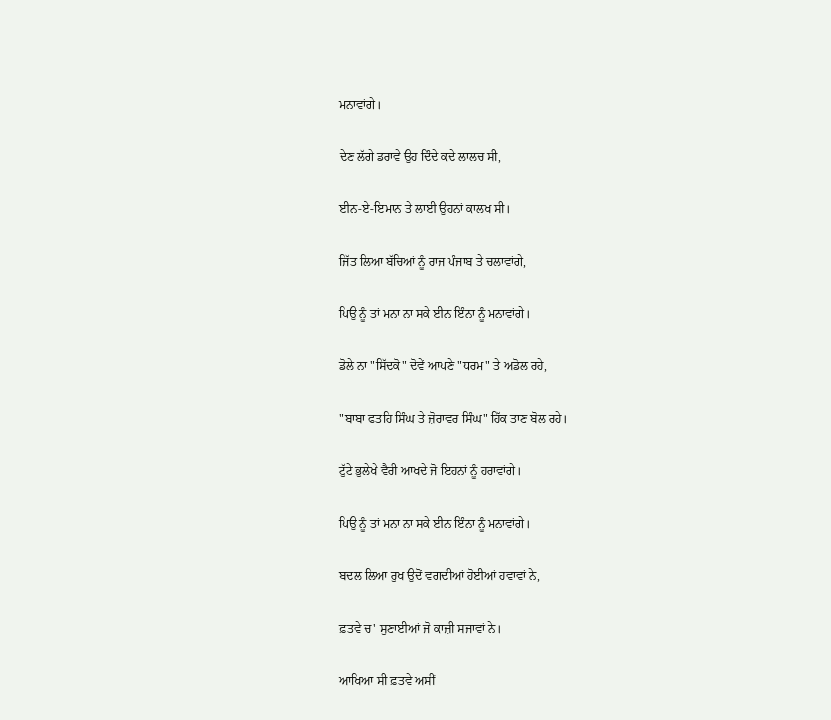ਮਨਾਵਾਂਗੇ।

ਦੇਣ ਲੱਗੇ ਡਰਾਵੇ ਉਹ ਦਿੰਦੇ ਕਦੇ ਲਾਲਚ ਸੀ,

ਈਨ-ਏ-ਇਮਾਨ ਤੇ ਲਾਈ ਉਹਨਾਂ ਕਾਲਖ ਸੀ।

ਜਿੱਤ ਲਿਆ ਬੱਚਿਆਂ ਨੂੰ ਰਾਜ ਪੰਜਾਬ ਤੇ ਚਲਾਵਾਂਗੇ,

ਪਿਉ ਨੂੰ ਤਾਂ ਮਨਾ ਨਾ ਸਕੇ ਈਨ ਇੰਨਾ ਨੂੰ ਮਨਾਵਾਂਗੇ।

ਡੋਲੇ ਨਾ "ਸਿੱਦਕੋ" ਦੋਵੇਂ ਆਪਣੇ "ਧਰਮ" ਤੇ ਅਡੋਲ ਰਹੇ,

"ਬਾਬਾ ਫਤਹਿ ਸਿੰਘ ਤੇ ਜ਼ੋਰਾਵਰ ਸਿੰਘ" ਹਿੱਕ ਤਾਣ ਬੋਲ ਰਹੇ।

ਟੁੱਟੇ ਭੁਲੇਖੇ ਵੈਰੀ ਆਖਦੇ ਜੋ ਇਹਨਾਂ ਨੂੰ ਹਰਾਵਾਂਗੇ।

ਪਿਉ ਨੂੰ ਤਾਂ ਮਨਾ ਨਾ ਸਕੇ ਈਨ ਇੰਨਾ ਨੂੰ ਮਨਾਵਾਂਗੇ।

ਬਦਲ ਲਿਆ ਰੁਖ ਉਦੋਂ ਵਗਦੀਆਂ ਹੋਈਆਂ ਹਵਾਵਾਂ ਨੇ,

ਫ਼ਤਵੇ ਚ' ਸੁਣਾਈਆਂ ਜੋ ਕਾਜ਼ੀ ਸਜਾਵਾਂ ਨੇ।

ਆਖਿਆ ਸੀ ਫ਼ਤਵੇ ਅਸੀਂ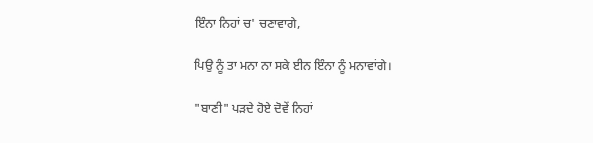ਇੰਨਾ ਨਿਹਾਂ ਚ' ਚਣਾਵਾਗੇ,

ਪਿਉ ਨੂੰ ਤਾ ਮਨਾ ਨਾ ਸਕੇ ਈਨ ਇੰਨਾ ਨੂੰ ਮਨਾਵਾਂਗੇ।

"ਬਾਣੀ" ਪੜਦੇ ਹੋਏ ਦੋਵੇਂ ਨਿਹਾਂ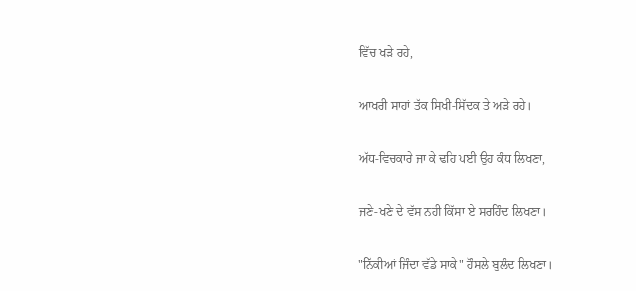ਵਿੱਚ ਖੜੇ ਰਹੇ,

ਆਖਰੀ ਸਾਹਾਂ ਤੱਕ ਸਿਖੀ-ਸਿੱਦਕ ਤੇ ਅੜੇ ਰਹੇ।

ਅੱਧ-ਵਿਚਕਾਰੇ ਜਾ ਕੇ ਢਹਿ ਪਈ ਉਹ ਕੰਧ ਲਿਖਣਾ,

ਜਣੇ-ਖਣੇ ਦੇ ਵੱਸ ਨਹੀ ਕਿੱਸਾ ਏ ਸਰਹਿੰਦ ਲਿਖਣਾ।

"ਨਿੱਕੀਆਂ ਜਿੰਦਾ ਵੱਡੇ ਸਾਕੇ" ਹੌਸਲੇ ਬੁਲੰਦ ਲਿਖਣਾ।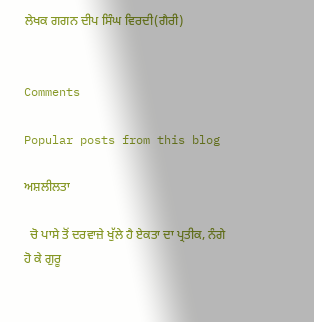ਲੇਖਕ ਗਗਨ ਦੀਪ ਸਿੰਘ ਵਿਰਦੀ(ਗੈਰੀ)


Comments

Popular posts from this blog

ਅਸ਼ਲੀਲਤਾ

  ਚੋ ਪਾਸੇ ਤੋਂ ਦਰਵਾਜ਼ੇ ਖੁੱਲੇ ਹੈ ਏਕਤਾ ਦਾ ਪ੍ਰਤੀਕ, ਨੰਗੇ ਹੋ ਕੇ ਗੁਰੂ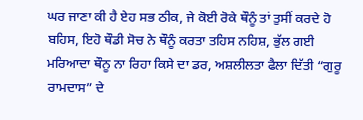ਘਰ ਜਾਣਾ ਕੀ ਹੈ ਏਹ ਸਭ ਠੀਕ, ਜੇ ਕੋਈ ਰੋਕੇ ਥੌਨੂੰ ਤਾਂ ਤੁਸੀਂ ਕਰਦੇ ਹੋ ਬਹਿਸ, ਇਹੋ ਥੌਡੀ ਸੋਚ ਨੇ ਥੌਨੂੰ ਕਰਤਾ ਤਹਿਸ ਨਹਿਸ਼, ਭੁੱਲ ਗਈ ਮਰਿਆਦਾ ਥੌਨੂ ਨਾ ਰਿਹਾ ਕਿਸੇ ਦਾ ਡਰ, ਅਸ਼ਲੀਲਤਾ ਫੈਲਾ ਦਿੱਤੀ “ਗੁਰੂ ਰਾਮਦਾਸ” ਦੇ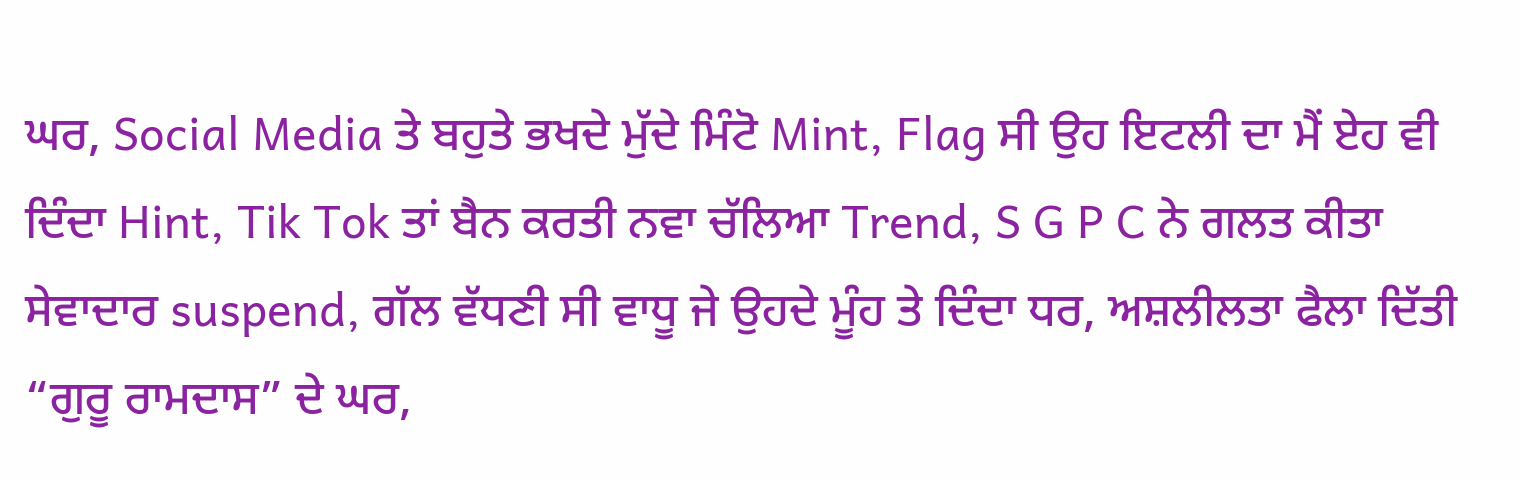ਘਰ, Social Media ਤੇ ਬਹੁਤੇ ਭਖਦੇ ਮੁੱਦੇ ਮਿੰਟੋ Mint, Flag ਸੀ ਉਹ ਇਟਲੀ ਦਾ ਮੈਂ ਏਹ ਵੀ ਦਿੰਦਾ Hint, Tik Tok ਤਾਂ ਬੈਨ ਕਰਤੀ ਨਵਾ ਚੱਲਿਆ Trend, S G P C ਨੇ ਗਲਤ ਕੀਤਾ ਸੇਵਾਦਾਰ suspend, ਗੱਲ ਵੱਧਣੀ ਸੀ ਵਾਧੂ ਜੇ ਉਹਦੇ ਮੂੰਹ ਤੇ ਦਿੰਦਾ ਧਰ, ਅਸ਼ਲੀਲਤਾ ਫੈਲਾ ਦਿੱਤੀ “ਗੁਰੂ ਰਾਮਦਾਸ” ਦੇ ਘਰ,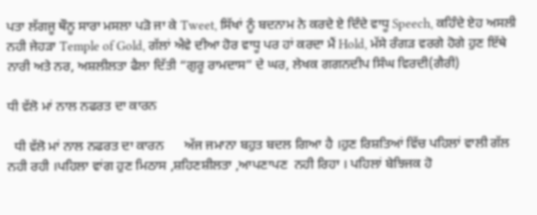ਪਤਾ ਲੱਗਜੂ ਥੌਨੂ ਸਾਰਾ ਮਸਲਾ ਪੜੋ ਜਾ ਕੇ Tweet, ਸਿੱਖਾਂ ਨੂੰ ਬਦਨਾਮ ਨੇ ਕਰਦੇ ਏ ਦਿੰਦੇ ਵਾਧੂ Speech, ਕਹਿੰਦੇ ਏਹ ਅਸਲੀ ਨਹੀ ਜੇਹੜਾ Temple of Gold, ਗੱਲਾਂ ਐਵੇ ਦੀਆ ਹੋਰ ਵਾਧੂ ਪਰ ਹਾਂ ਕਰਦਾ ਮੈਂ Hold, ਮੱਸੇ ਰੰਗੜ ਵਰਗੇ ਹੋਗੇ ਹੁਣ ਇੱਥੇ ਨਾਰੀ ਅਤੇ ਨਰ, ਅਸ਼ਲੀਲਤਾ ਫੈਲਾ ਦਿੱਤੀ “ਗੁਰੂ ਰਾਮਦਾਸ” ਦੇ ਘਰ, ਲੇਖਕ ਗਗਨਦੀਪ ਸਿੰਘ ਵਿਰਦੀ(ਗੈਰੀ)

ਧੀ ਵੱਲੋ ਮਾਂ ਨਾਲ ਨਫਰਤ ਦਾ ਕਾਰਨ

  ਧੀ ਵੱਲੋ ਮਾਂ ਨਾਲ ਨਫਰਤ ਦਾ ਕਾਰਨ      ਅੱਜ ਜਮਾਨਾ ਬਹੁਤ ਬਦਲ ਗਿਆ ਹੈ ।ਹੁਣ ਰਿਸ਼ਤਿਆਂ ਵਿੱਚ ਪਹਿਲਾਂ ਵਾਲੀ ਗੱਲ ਨਹੀ ਰਹੀ ।ਪਹਿਲਾ ਵਾਂਗ ਹੁਣ ਮਿਠਾਸ ,ਸ਼ਹਿਣਸ਼ੀਲਤਾ ,ਆਪਣਾਪਣ  ਨਹੀ ਰਿਹਾ । ਪਹਿਲਾਂ ਬੇਝਿਜਕ ਹੋ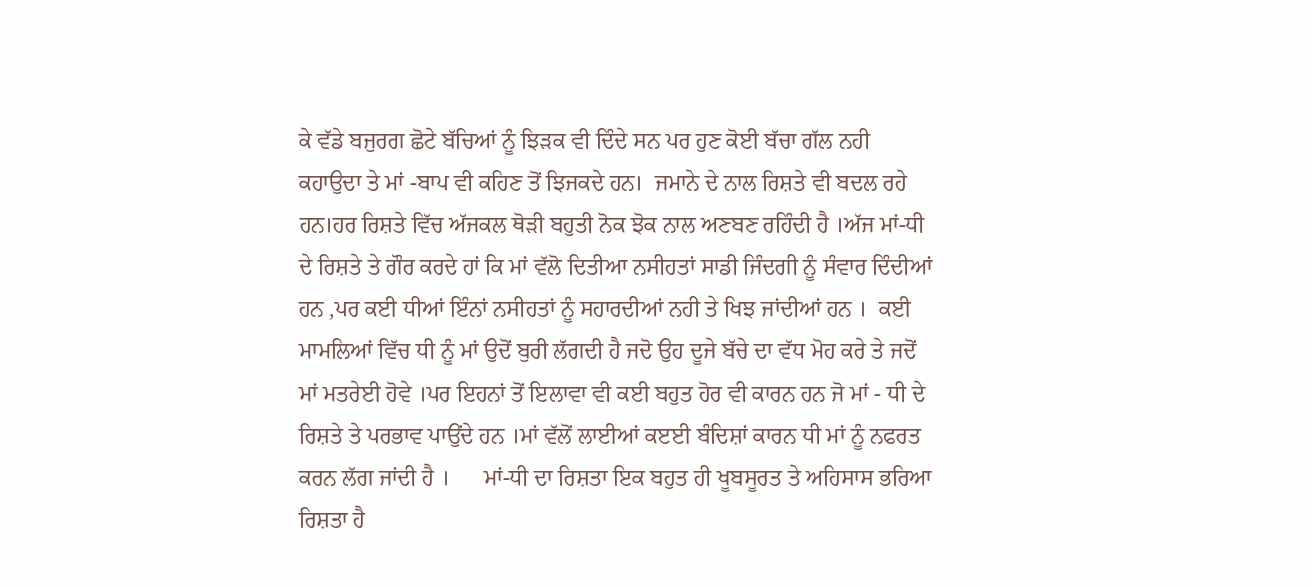ਕੇ ਵੱਡੇ ਬਜੁਰਗ ਛੋਟੇ ਬੱਚਿਆਂ ਨੂੰ ਝਿੜਕ ਵੀ ਦਿੰਦੇ ਸਨ ਪਰ ਹੁਣ ਕੋਈ ਬੱਚਾ ਗੱਲ ਨਹੀ ਕਹਾਉਦਾ ਤੇ ਮਾਂ -ਬਾਪ ਵੀ ਕਹਿਣ ਤੋਂ ਝਿਜਕਦੇ ਹਨ।  ਜਮਾਨੇ ਦੇ ਨਾਲ ਰਿਸ਼ਤੇ ਵੀ ਬਦਲ ਰਹੇ ਹਨ।ਹਰ ਰਿਸ਼ਤੇ ਵਿੱਚ ਅੱਜਕਲ ਥੋੜੀ ਬਹੁਤੀ ਨੋਕ ਝੋਕ ਨਾਲ ਅਣਬਣ ਰਹਿੰਦੀ ਹੈ ।ਅੱਜ ਮਾਂ-ਧੀ ਦੇ ਰਿਸ਼ਤੇ ਤੇ ਗੌਰ ਕਰਦੇ ਹਾਂ ਕਿ ਮਾਂ ਵੱਲੋ ਦਿਤੀਆ ਨਸੀਹਤਾਂ ਸਾਡੀ ਜਿੰਦਗੀ ਨੂੰ ਸੰਵਾਰ ਦਿੰਦੀਆਂ ਹਨ ,ਪਰ ਕਈ ਧੀਆਂ ਇੰਨਾਂ ਨਸੀਹਤਾਂ ਨੂੰ ਸਹਾਰਦੀਆਂ ਨਹੀ ਤੇ ਖਿਝ ਜਾਂਦੀਆਂ ਹਨ ।  ਕਈ ਮਾਮਲਿਆਂ ਵਿੱਚ ਧੀ ਨੂੰ ਮਾਂ ਉਦੋਂ ਬੁਰੀ ਲੱਗਦੀ ਹੈ ਜਦੋ ਉਹ ਦੂਜੇ ਬੱਚੇ ਦਾ ਵੱਧ ਮੋਹ ਕਰੇ ਤੇ ਜਦੋਂ ਮਾਂ ਮਤਰੇਈ ਹੋਵੇ ।ਪਰ ਇਹਨਾਂ ਤੋਂ ਇਲਾਵਾ ਵੀ ਕਈ ਬਹੁਤ ਹੋਰ ਵੀ ਕਾਰਨ ਹਨ ਜੋ ਮਾਂ - ਧੀ ਦੇ ਰਿਸ਼ਤੇ ਤੇ ਪਰਭਾਵ ਪਾਉਂਦੇ ਹਨ ।ਮਾਂ ਵੱਲੋਂ ਲਾਈਆਂ ਕੲਈ ਬੰਦਿਸ਼ਾਂ ਕਾਰਨ ਧੀ ਮਾਂ ਨੂੰ ਨਫਰਤ ਕਰਨ ਲੱਗ ਜਾਂਦੀ ਹੈ ।      ਮਾਂ-ਧੀ ਦਾ ਰਿਸ਼ਤਾ ਇਕ ਬਹੁਤ ਹੀ ਖੂਬਸੂਰਤ ਤੇ ਅਹਿਸਾਸ ਭਰਿਆ ਰਿਸ਼ਤਾ ਹੈ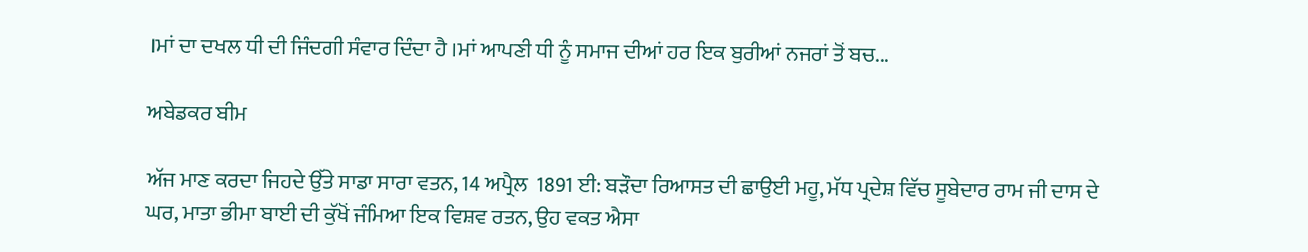।ਮਾਂ ਦਾ ਦਖਲ ਧੀ ਦੀ ਜਿੰਦਗੀ ਸੰਵਾਰ ਦਿੰਦਾ ਹੈ ।ਮਾਂ ਆਪਣੀ ਧੀ ਨੂੰ ਸਮਾਜ ਦੀਆਂ ਹਰ ਇਕ ਬੁਰੀਆਂ ਨਜਰਾਂ ਤੋਂ ਬਚ...

ਅਬੇਡਕਰ ਬੀਮ

ਅੱਜ ਮਾਣ ਕਰਦਾ ਜਿਹਦੇ ਉੱਤੇ ਸਾਡਾ ਸਾਰਾ ਵਤਨ, 14 ਅਪ੍ਰੈਲ  1891 ਈ: ਬੜੌਦਾ ਰਿਆਸਤ ਦੀ ਛਾਉਈ ਮਹੂ, ਮੱਧ ਪ੍ਰਦੇਸ਼ ਵਿੱਚ ਸੂਬੇਦਾਰ ਰਾਮ ਜੀ ਦਾਸ ਦੇ ਘਰ, ਮਾਤਾ ਭੀਮਾ ਬਾਈ ਦੀ ਕੁੱਖੋਂ ਜੰਮਿਆ ਇਕ ਵਿਸ਼ਵ ਰਤਨ, ਉਹ ਵਕਤ ਐਸਾ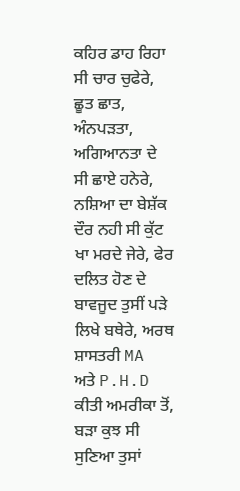ਕਹਿਰ ਡਾਹ ਰਿਹਾ ਸੀ ਚਾਰ ਚੁਫੇਰੇ, ਛੂਤ ਛਾਤ, ਅੰਨਪੜਤਾ, ਅਗਿਆਨਤਾ ਦੇ ਸੀ ਛਾਏ ਹਨੇਰੇ, ਨਸ਼ਿਆ ਦਾ ਬੇਸ਼ੱਕ ਦੌਰ ਨਹੀ ਸੀ ਕੁੱਟ ਖਾ ਮਰਦੇ ਜੇਰੇ, ਫੇਰ ਦਲਿਤ ਹੋਣ ਦੇ ਬਾਵਜੂਦ ਤੁਸੀਂ ਪੜੇ ਲਿਖੇ ਬਥੇਰੇ, ਅਰਥ ਸ਼ਾਸਤਰੀ MA ਅਤੇ P.H.D ਕੀਤੀ ਅਮਰੀਕਾ ਤੋਂ, ਬੜਾ ਕੁਝ ਸੀ ਸੁਣਿਆ ਤੁਸਾਂ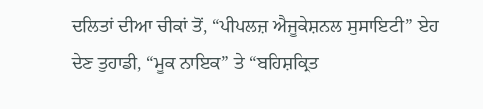ਦਲਿਤਾਂ ਦੀਆ ਚੀਕਾਂ ਤੋਂ, “ਪੀਪਲਜ਼ ਐਜੂਕੇਸ਼ਨਲ ਸੁਸਾਇਟੀ” ਏਹ ਦੇਣ ਤੁਹਾਡੀ, “ਮੂਕ ਨਾਇਕ” ਤੇ “ਬਹਿਸ਼ਕ੍ਰਿਤ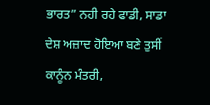ਭਾਰਤ” ਨਹੀ ਰਹੇ ਫਾਡੀ, ਸਾਡਾ ਦੇਸ਼ ਅਜ਼ਾਦ ਹੋਇਆ ਬਣੇ ਤੁਸੀਂ ਕਾਨੂੰਨ ਮੰਤਰੀ,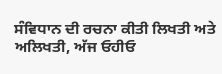ਸੰਵਿਧਾਨ ਦੀ ਰਚਨਾ ਕੀਤੀ ਲਿਖਤੀ ਅਤੇ ਅਲਿਖਤੀ, ਅੱਜ ਓਹੀਓ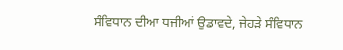ਸੰਵਿਧਾਨ ਦੀਆ ਧਜੀਆਂ ਉਡਾਵਦੇ, ਜੇਹੜੇ ਸੰਵਿਧਾਨ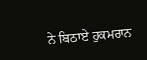ਨੇ ਬਿਠਾਏ ਹੁਕਮਰਾਨ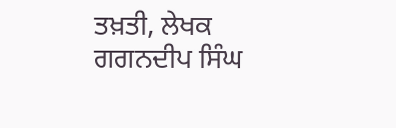ਤਖ਼ਤੀ, ਲੇਖਕ ਗਗਨਦੀਪ ਸਿੰਘ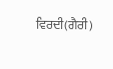ਵਿਰਦੀ(ਗੈਰੀ)